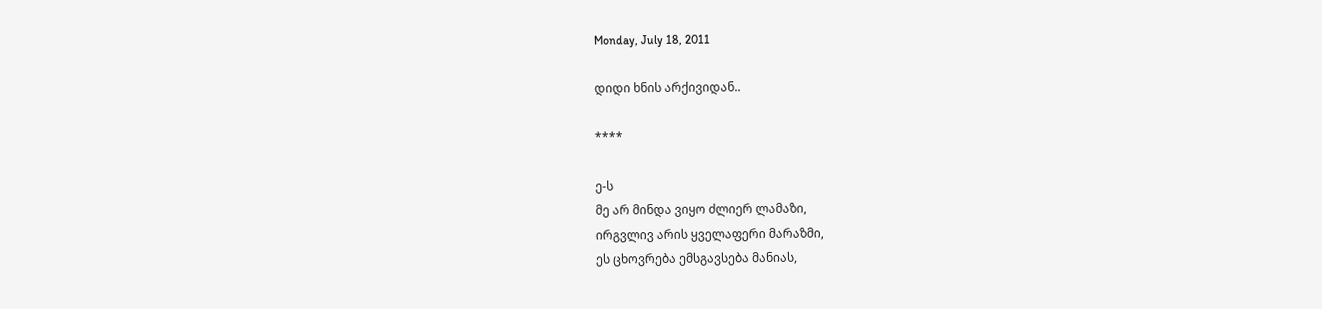Monday, July 18, 2011

დიდი ხნის არქივიდან..

****

ე-ს
მე არ მინდა ვიყო ძლიერ ლამაზი,
ირგვლივ არის ყველაფერი მარაზმი,
ეს ცხოვრება ემსგავსება მანიას,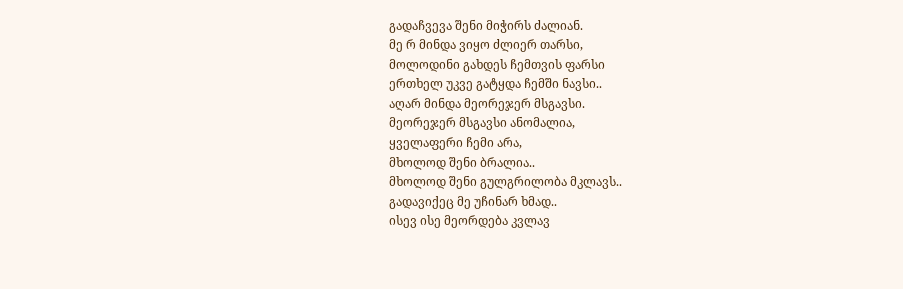გადაჩვევა შენი მიჭირს ძალიან.
მე რ მინდა ვიყო ძლიერ თარსი,
მოლოდინი გახდეს ჩემთვის ფარსი
ერთხელ უკვე გატყდა ჩემში ნავსი..
აღარ მინდა მეორეჯერ მსგავსი.
მეორეჯერ მსგავსი ანომალია,
ყველაფერი ჩემი არა,
მხოლოდ შენი ბრალია..
მხოლოდ შენი გულგრილობა მკლავს..
გადავიქეც მე უჩინარ ხმად..
ისევ ისე მეორდება კვლავ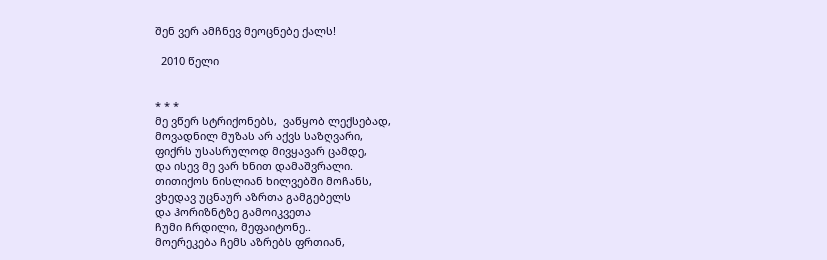შენ ვერ ამჩნევ მეოცნებე ქალს!

  2010 წელი


* * *
მე ვწერ სტრიქონებს,  ვაწყობ ლექსებად,
მოვადნილ მუზას არ აქვს საზღვარი,
ფიქრს უსასრულოდ მივყავარ ცამდე,
და ისევ მე ვარ ხნით დამაშვრალი.
თითიქოს ნისლიან ხილვებში მოჩანს,
ვხედავ უცნაურ აზრთა გამგებელს
და ჰორიზნტზე გამოიკვეთა
ჩუმი ჩრდილი, მეფაიტონე..
მოერეკება ჩემს აზრებს ფრთიან,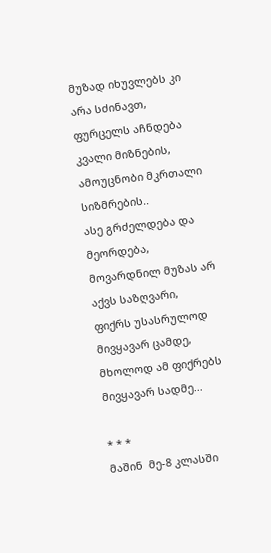მუზად იხუვლებს კი არა სძინავთ,
ფურცელს აჩნდება კვალი მიზნების,
ამოუცნობი მკრთალი სიზმრების..
ასე გრძელდება და მეორდება,
მოვარდნილ მუზას არ აქვს საზღვარი,
ფიქრს უსასრულოდ მივყავარ ცამდე,
მხოლოდ ამ ფიქრებს მივყავარ სადმე...

* * *
მაშინ  მე-8 კლასში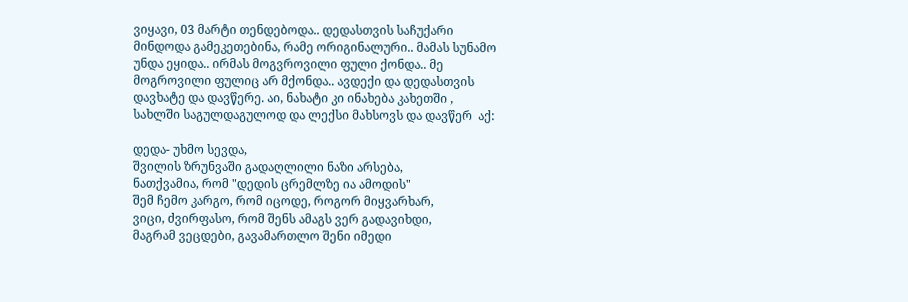ვიყავი, 03 მარტი თენდებოდა.. დედასთვის საჩუქარი მინდოდა გამეკეთებინა, რამე ორიგინალური.. მამას სუნამო უნდა ეყიდა.. ირმას მოგვროვილი ფული ქონდა.. მე მოგროვილი ფულიც არ მქონდა.. ავდექი და დედასთვის დავხატე და დავწერე. აი, ნახატი კი ინახება კახეთში , სახლში საგულდაგულოდ და ლექსი მახსოვს და დავწერ  აქ:

დედა- უხმო სევდა,
შვილის ზრუნვაში გადაღლილი ნაზი არსება,
ნათქვამია, რომ "დედის ცრემლზე ია ამოდის"
შემ ჩემო კარგო, რომ იცოდე, როგორ მიყვარხარ,
ვიცი, ძვირფასო, რომ შენს ამაგს ვერ გადავიხდი,
მაგრამ ვეცდები, გავამართლო შენი იმედი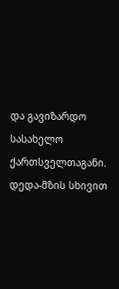და გავიზარდო სასახელო ქართსველთაგანი.
დედა-მზის სხივით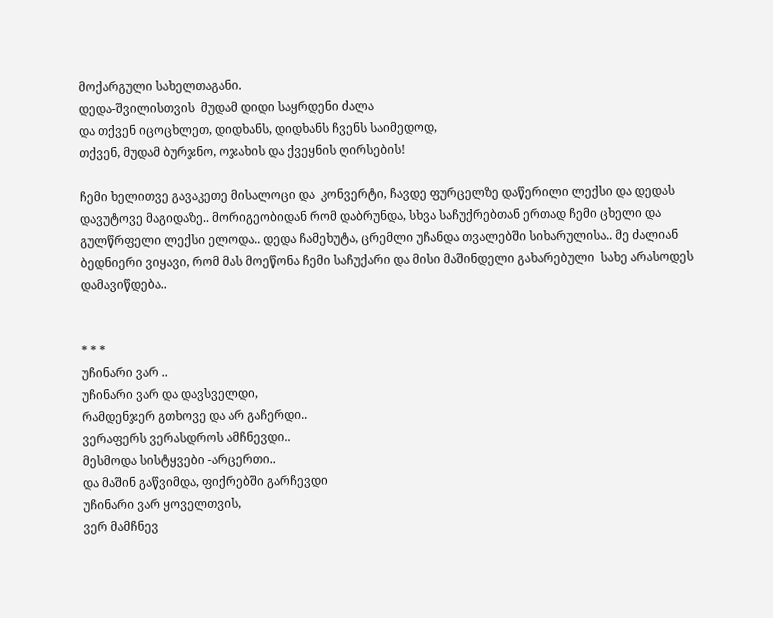მოქარგული სახელთაგანი.
დედა-შვილისთვის  მუდამ დიდი საყრდენი ძალა
და თქვენ იცოცხლეთ, დიდხანს, დიდხანს ჩვენს საიმედოდ,
თქვენ, მუდამ ბურჯნო, ოჯახის და ქვეყნის ღირსების!

ჩემი ხელითვე გავაკეთე მისალოცი და  კონვერტი, ჩავდე ფურცელზე დაწერილი ლექსი და დედას დავუტოვე მაგიდაზე.. მორიგეობიდან რომ დაბრუნდა, სხვა საჩუქრებთან ერთად ჩემი ცხელი და გულწრფელი ლექსი ელოდა.. დედა ჩამეხუტა, ცრემლი უჩანდა თვალებში სიხარულისა.. მე ძალიან ბედნიერი ვიყავი, რომ მას მოეწონა ჩემი საჩუქარი და მისი მაშინდელი გახარებული  სახე არასოდეს დამავიწდება..


* * *
უჩინარი ვარ ..
უჩინარი ვარ და დავსველდი,
რამდენჯერ გთხოვე და არ გაჩერდი..
ვერაფერს ვერასდროს ამჩნევდი..
მესმოდა სისტყვები -არცერთი..
და მაშინ გაწვიმდა, ფიქრებში გარჩევდი
უჩინარი ვარ ყოველთვის,
ვერ მამჩნევ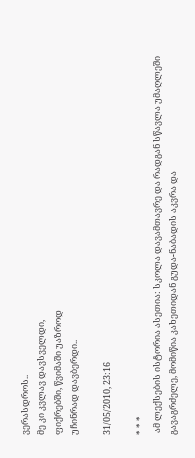ვერასდროს..
მე კი კვლავ დავსველდი,
ფიქრებში, წვიმაში უაზროდ
უჩინრად დავბერდი..

31/05/2010, 23:16

* * *
 ამ ლექსების ისტორია ასეთია: სკოლა დავამთავრე და რადგან სწავლა უმაღლეში გავაგრძელე, მომიწია კახეთიდან გუდა-ნაბადის აკვრა და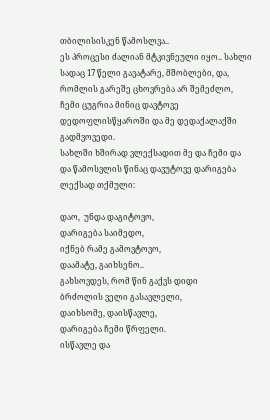თბილისისკენ წამოსლვა..
ეს პროცესი ძალიან მტკივნეული იყო.. სახლი სადაც 17 წელი გავატარე, მშობლები, და, რომლის გარეშე ცხოვრება არ შემეძლო, ჩემი ცუგრია მინიც დავტოვე დედოფლისწყაროში და მე დედაქალაქში გადმვოვედი.
სახლში ხშირად ვლექსადით მე და ჩემი და და წამოსვლის წინაც დავუტოვე დარიგება ლექსად თქმული:

დაო,  უნდა დაგიტოვო,
დარიგება საიმედო,
იქნებ რამე გამოვტოვო,
დაამატე, გაიხსენო..
გახსოვდეს, რომ წინ გაქვს დიდი
ბრძოლის ველი გასავლელი,
დაიხსომე, დაისწავლე,
დარიგება ჩემი წრფელი.
ისწავლე და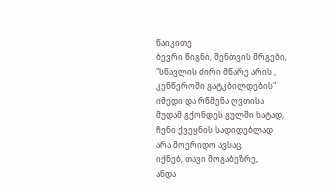წაიკითე
ბევრი წიგნი, შენთვის მრგები,
"სწავლის ძირი მწარე არის ,
კენწეროში გატკბილდების"
იმედი და რწმენა ღვთისა
მუდამ გქონდეს გულში ხატად,
ჩენი ქვეყნის სადიდებლად
არა მოერიდო ავსაც.
იქნებ, თავი მოგაბეზრე,
ანდა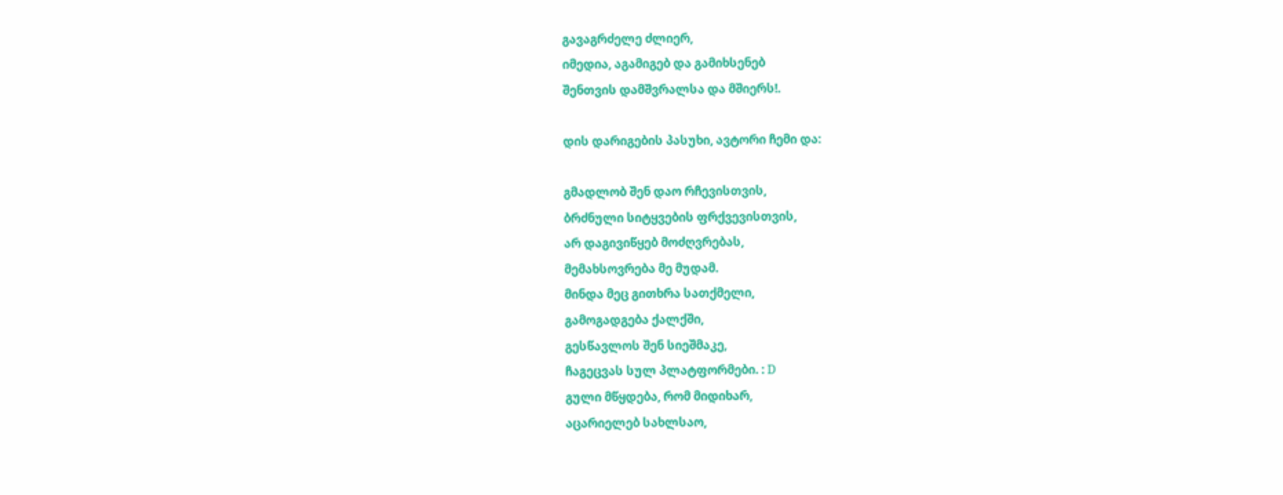გავაგრძელე ძლიერ,
იმედია, აგამიგებ და გამიხსენებ
შენთვის დამშვრალსა და მშიერს!.

დის დარიგების პასუხი, ავტორი ჩემი და:

გმადლობ შენ დაო რჩევისთვის,
ბრძნული სიტყვების ფრქვევისთვის,
არ დაგივიწყებ მოძღვრებას,
მემახსოვრება მე მუდამ.
მინდა მეც გითხრა სათქმელი,
გამოგადგება ქალქში,
გესწავლოს შენ სიეშმაკე,
ჩაგეცვას სულ პლატფორმები. : D
გული მწყდება, რომ მიდიხარ,
აცარიელებ სახლსაო,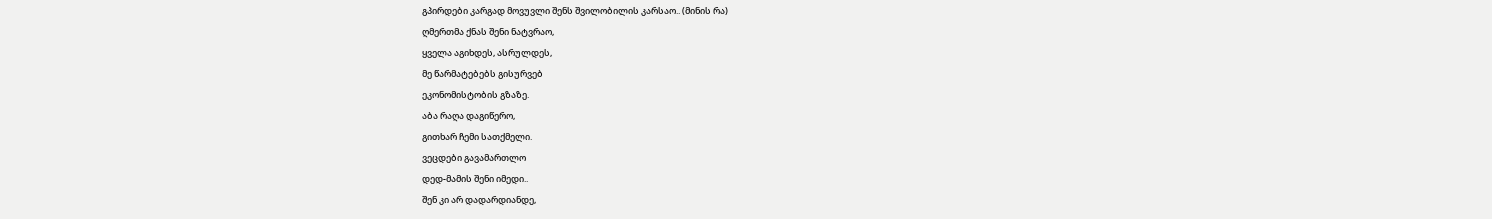გპირდები კარგად მოვუვლი შენს შვილობილის კარსაო.. (მინის რა)
ღმერთმა ქნას შენი ნატვრაო,
ყველა აგიხდეს, ასრულდეს,
მე წარმატებებს გისურვებ
ეკონომისტობის გზაზე.
აბა რაღა დაგიწერო,
გითხარ ჩემი სათქმელი.
ვეცდები გავამართლო
დედ-მამის შენი იმედი..
შენ კი არ დადარდიანდე,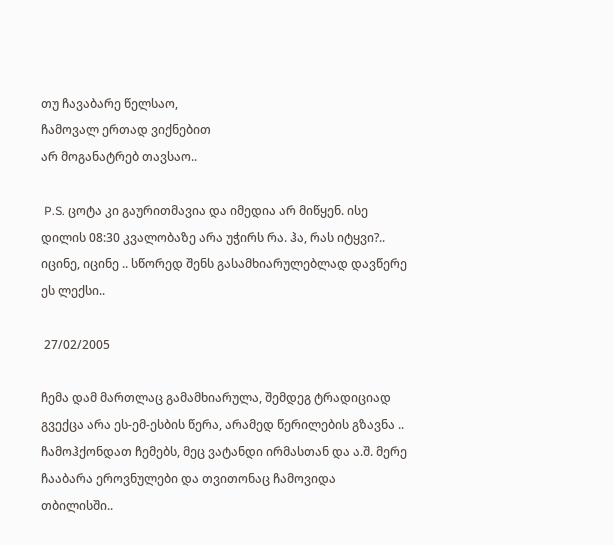თუ ჩავაბარე წელსაო,
ჩამოვალ ერთად ვიქნებით
არ მოგანატრებ თავსაო..

 P.S. ცოტა კი გაურითმავია და იმედია არ მიწყენ. ისე დილის 08:30 კვალობაზე არა უჭირს რა. ჰა, რას იტყვი?.. იცინე, იცინე .. სწორედ შენს გასამხიარულებლად დავწერე ეს ლექსი..

 27/02/2005

ჩემა დამ მართლაც გამამხიარულა, შემდეგ ტრადიციად გვექცა არა ეს-ემ-ესბის წერა, არამედ წერილების გზავნა .. ჩამოჰქონდათ ჩემებს, მეც ვატანდი ირმასთან და ა.შ. მერე ჩააბარა ეროვნულები და თვითონაც ჩამოვიდა თბილისში..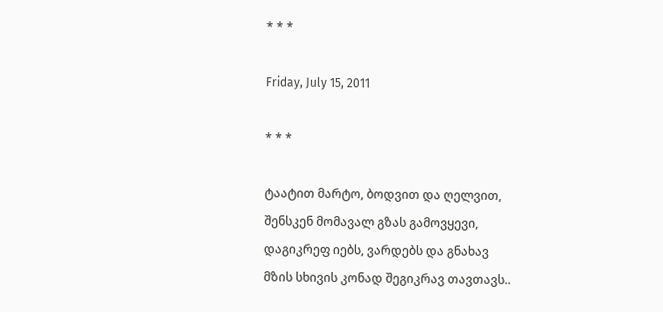* * *

Friday, July 15, 2011

* * *

ტაატით მარტო, ბოდვით და ღელვით,
შენსკენ მომავალ გზას გამოვყევი,
დაგიკრეფ იებს, ვარდებს და გნახავ
მზის სხივის კონად შეგიკრავ თავთავს..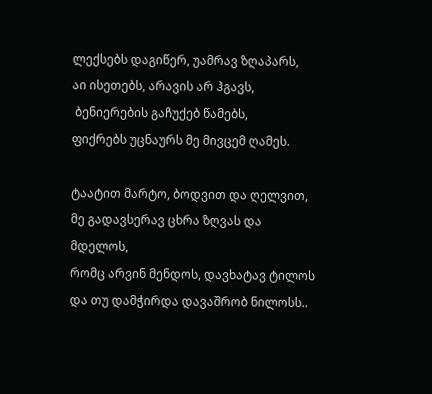ლექსებს დაგიწერ, უამრავ ზღაპარს,
აი ისეთებს, არავის არ ჰგავს,
 ბენიერების გაჩუქებ წამებს,
ფიქრებს უცნაურს მე მივცემ ღამეს.

ტაატით მარტო, ბოდვით და ღელვით,
მე გადავსერავ ცხრა ზღვას და მდელოს,
რომც არვინ მენდოს, დავხატავ ტილოს
და თუ დამჭირდა დავაშრობ ნილოსს..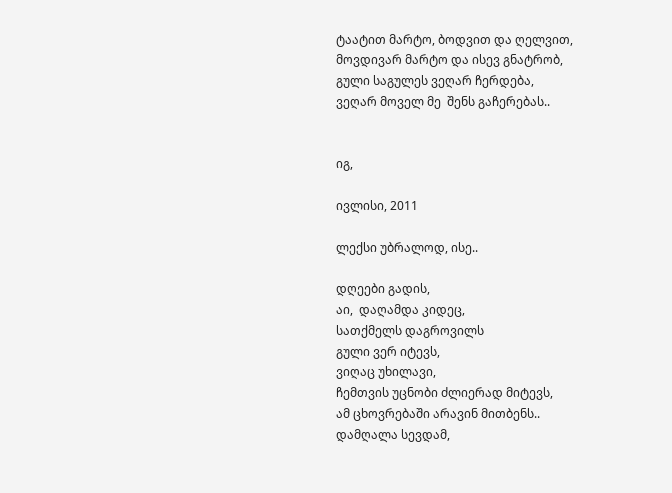ტაატით მარტო, ბოდვით და ღელვით,
მოვდივარ მარტო და ისევ გნატრობ,
გული საგულეს ვეღარ ჩერდება,
ვეღარ მოველ მე  შენს გაჩერებას..


იგ,

ივლისი, 2011

ლექსი უბრალოდ, ისე..

დღეები გადის,
აი,  დაღამდა კიდეც,
სათქმელს დაგროვილს
გული ვერ იტევს,
ვიღაც უხილავი,
ჩემთვის უცნობი ძლიერად მიტევს,
ამ ცხოვრებაში არავინ მითბენს..
დამღალა სევდამ,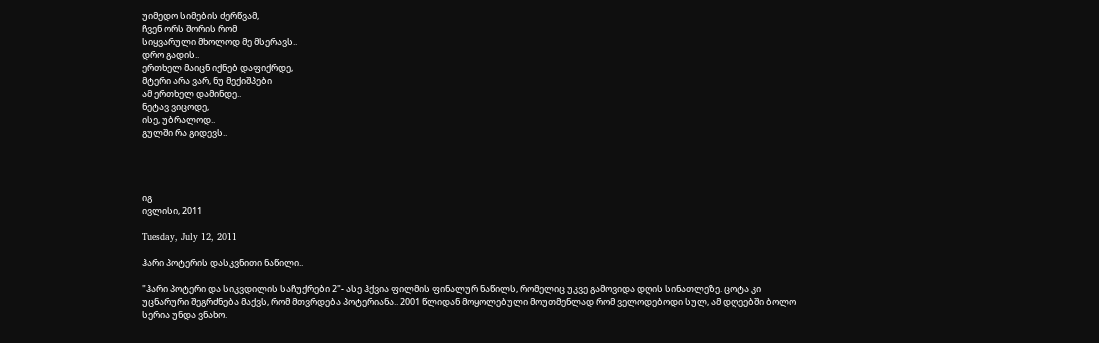უიმედო სიმების ძერწვამ,
ჩვენ ორს შორის რომ
სიყვარული მხოლოდ მე მსერავს..
დრო გადის..
ერთხელ მაიცნ იქნებ დაფიქრდე,
მტერი არა ვარ, ნუ მექიშპები
ამ ერთხელ დამინდე..
ნეტავ ვიცოდე,
ისე, უბრალოდ..
გულში რა გიდევს..




იგ
ივლისი, 2011

Tuesday, July 12, 2011

ჰარი პოტერის დასკვნითი ნაწილი..

"ჰარი პოტერი და სიკვდილის საჩუქრები 2"- ასე ჰქვია ფილმის ფინალურ ნაწილს, რომელიც უკვე გამოვიდა დღის სინათლეზე. ცოტა კი უცნარური შეგრძნება მაქვს, რომ მთვრდება პოტერიანა.. 2001 წლიდან მოყოლებული მოუთმენლად რომ ველოდებოდი სულ, ამ დღეებში ბოლო სერია უნდა ვნახო.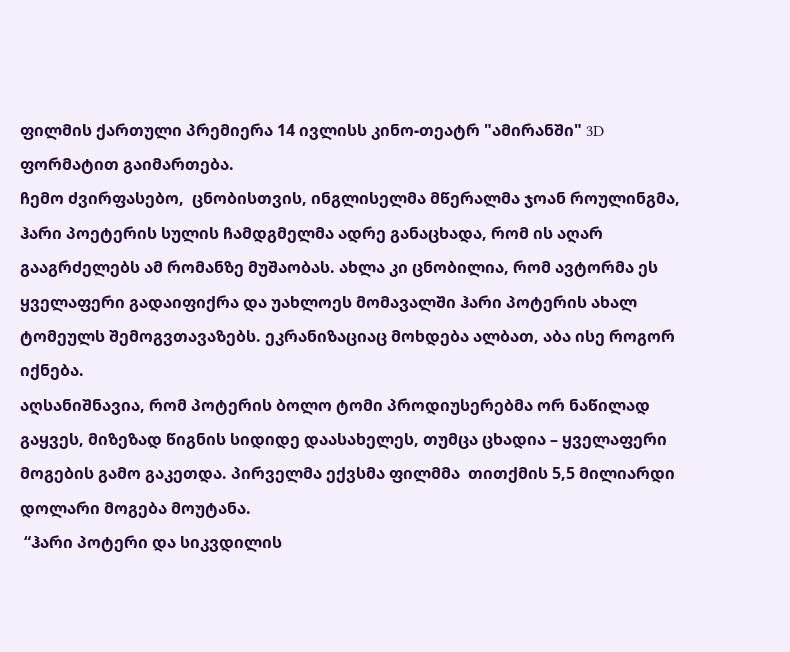ფილმის ქართული პრემიერა 14 ივლისს კინო-თეატრ "ამირანში" 3D ფორმატით გაიმართება.
ჩემო ძვირფასებო,  ცნობისთვის, ინგლისელმა მწერალმა ჯოან როულინგმა, ჰარი პოეტერის სულის ჩამდგმელმა ადრე განაცხადა, რომ ის აღარ გააგრძელებს ამ რომანზე მუშაობას. ახლა კი ცნობილია, რომ ავტორმა ეს ყველაფერი გადაიფიქრა და უახლოეს მომავალში ჰარი პოტერის ახალ ტომეულს შემოგვთავაზებს. ეკრანიზაციაც მოხდება ალბათ, აბა ისე როგორ იქნება.
აღსანიშნავია, რომ პოტერის ბოლო ტომი პროდიუსერებმა ორ ნაწილად გაყვეს, მიზეზად წიგნის სიდიდე დაასახელეს, თუმცა ცხადია – ყველაფერი მოგების გამო გაკეთდა. პირველმა ექვსმა ფილმმა  თითქმის 5,5 მილიარდი დოლარი მოგება მოუტანა.
 “ჰარი პოტერი და სიკვდილის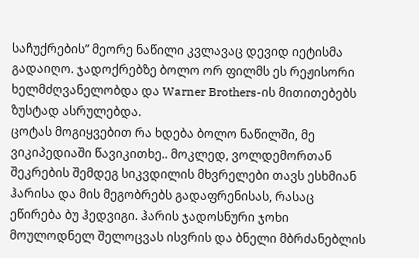საჩუქრების” მეორე ნაწილი კვლავაც დევიდ იეტისმა გადაიღო. ჯადოქრებზე ბოლო ორ ფილმს ეს რეჟისორი ხელმძღვანელობდა და Warner Brothers-ის მითითებებს ზუსტად ასრულებდა.
ცოტას მოგიყვებით რა ხდება ბოლო ნაწილში, მე ვიკიპედიაში წავიკითხე.. მოკლედ, ვოლდემორთან შეკრების შემდეგ სიკვდილის მხვრელები თავს ესხმიან ჰარისა და მის მეგობრებს გადაფრენისას, რასაც ეწირება ბუ ჰედვიგი. ჰარის ჯადოსნური ჯოხი მოულოდნელ შელოცვას ისვრის და ბნელი მბრძანებლის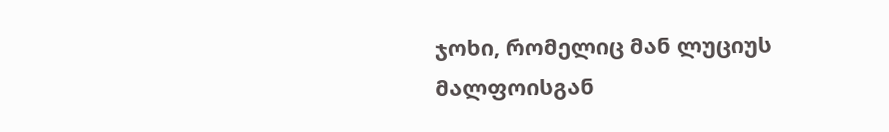ჯოხი, რომელიც მან ლუციუს მალფოისგან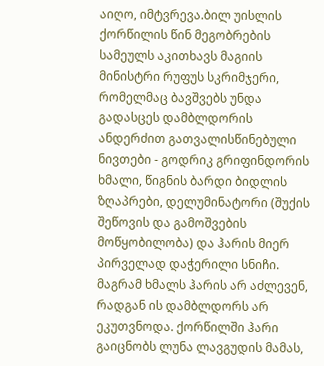აიღო, იმტვრევა.ბილ უისლის ქორწილის წინ მეგობრების სამეულს აკითხავს მაგიის მინისტრი რუფუს სკრიმჯერი, რომელმაც ბავშვებს უნდა გადასცეს დამბლდორის ანდერძით გათვალისწინებული ნივთები - გოდრიკ გრიფინდორის ხმალი, წიგნის ბარდი ბიდლის ზღაპრები, დელუმინატორი (შუქის შეწოვის და გამოშვების მოწყობილობა) და ჰარის მიერ პირველად დაჭერილი სნიჩი. მაგრამ ხმალს ჰარის არ აძლევენ, რადგან ის დამბლდორს არ ეკუთვნოდა. ქორწილში ჰარი გაიცნობს ლუნა ლავგუდის მამას,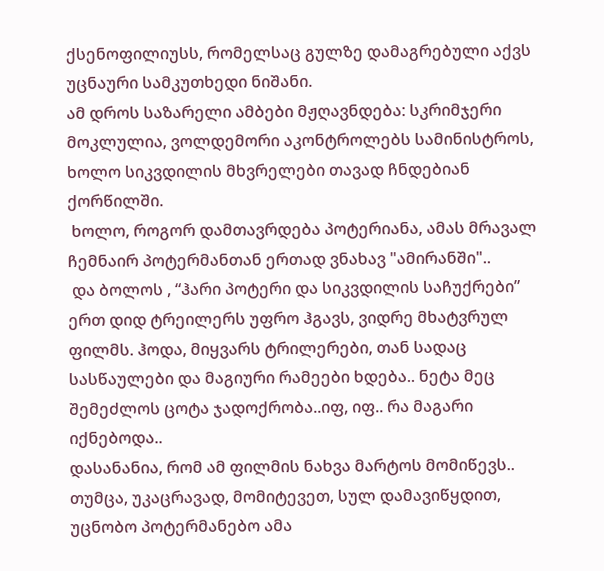ქსენოფილიუსს, რომელსაც გულზე დამაგრებული აქვს უცნაური სამკუთხედი ნიშანი.
ამ დროს საზარელი ამბები მჟღავნდება: სკრიმჯერი მოკლულია, ვოლდემორი აკონტროლებს სამინისტროს, ხოლო სიკვდილის მხვრელები თავად ჩნდებიან ქორწილში.
 ხოლო, როგორ დამთავრდება პოტერიანა, ამას მრავალ ჩემნაირ პოტერმანთან ერთად ვნახავ "ამირანში"..
 და ბოლოს , “ჰარი პოტერი და სიკვდილის საჩუქრები” ერთ დიდ ტრეილერს უფრო ჰგავს, ვიდრე მხატვრულ ფილმს. ჰოდა, მიყვარს ტრილერები, თან სადაც სასწაულები და მაგიური რამეები ხდება.. ნეტა მეც შემეძლოს ცოტა ჯადოქრობა..იფ, იფ.. რა მაგარი იქნებოდა..
დასანანია, რომ ამ ფილმის ნახვა მარტოს მომიწევს..
თუმცა, უკაცრავად, მომიტევეთ, სულ დამავიწყდით, უცნობო პოტერმანებო ამა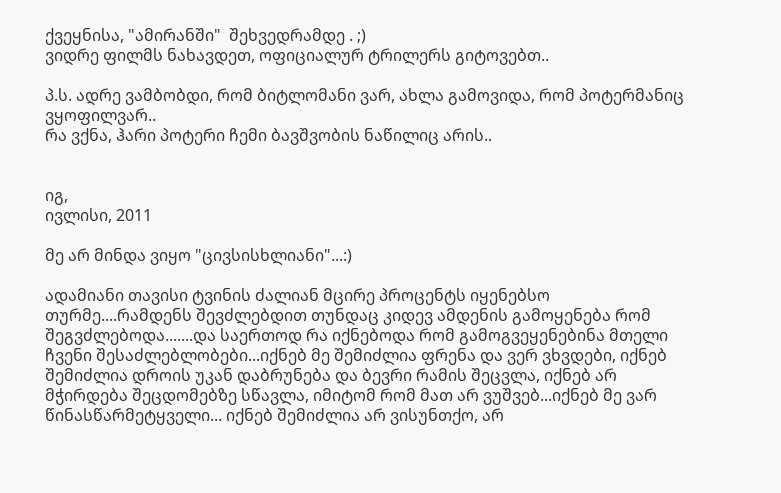ქვეყნისა, "ამირანში"  შეხვედრამდე . ;)
ვიდრე ფილმს ნახავდეთ, ოფიციალურ ტრილერს გიტოვებთ..

პ.ს. ადრე ვამბობდი, რომ ბიტლომანი ვარ, ახლა გამოვიდა, რომ პოტერმანიც ვყოფილვარ..
რა ვქნა, ჰარი პოტერი ჩემი ბავშვობის ნაწილიც არის..


იგ,
ივლისი, 2011

მე არ მინდა ვიყო "ცივსისხლიანი"...:)

ადამიანი თავისი ტვინის ძალიან მცირე პროცენტს იყენებსო თურმე....რამდენს შევძლებდით თუნდაც კიდევ ამდენის გამოყენება რომ შეგვძლებოდა.......და საერთოდ რა იქნებოდა რომ გამოგვეყენებინა მთელი ჩვენი შესაძლებლობები...იქნებ მე შემიძლია ფრენა და ვერ ვხვდები, იქნებ შემიძლია დროის უკან დაბრუნება და ბევრი რამის შეცვლა, იქნებ არ მჭირდება შეცდომებზე სწავლა, იმიტომ რომ მათ არ ვუშვებ...იქნებ მე ვარ წინასწარმეტყველი... იქნებ შემიძლია არ ვისუნთქო, არ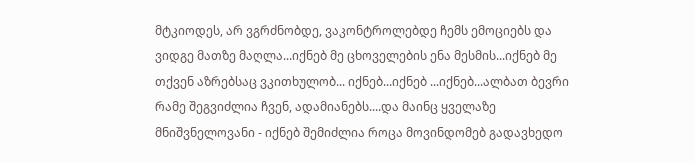მტკიოდეს, არ ვგრძნობდე, ვაკონტროლებდე ჩემს ემოციებს და ვიდგე მათზე მაღლა...იქნებ მე ცხოველების ენა მესმის...იქნებ მე თქვენ აზრებსაც ვკითხულობ... იქნებ...იქნებ ...იქნებ...ალბათ ბევრი რამე შეგვიძლია ჩვენ, ადამიანებს....და მაინც ყველაზე მნიშვნელოვანი - იქნებ შემიძლია როცა მოვინდომებ გადავხედო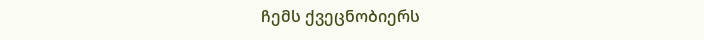ჩემს ქვეცნობიერს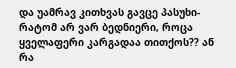და უამრავ კითხვას გავცე პასუხი- რატომ არ ვარ ბედნიერი, როცა ყველაფერი კარგადაა თითქოს?? ან რა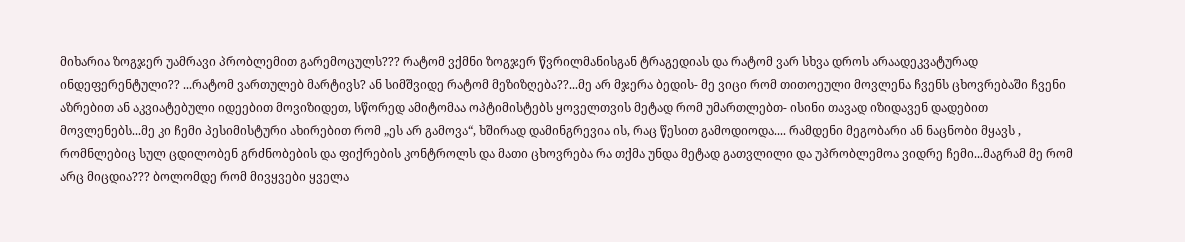მიხარია ზოგჯერ უამრავი პრობლემით გარემოცულს??? რატომ ვქმნი ზოგჯერ წვრილმანისგან ტრაგედიას და რატომ ვარ სხვა დროს არაადეკვატურად ინდეფერენტული?? ...რატომ ვართულებ მარტივს? ან სიმშვიდე რატომ მეზიზღება??...მე არ მჯერა ბედის- მე ვიცი რომ თითოეული მოვლენა ჩვენს ცხოვრებაში ჩვენი აზრებით ან აკვიატებული იდეებით მოვიზიდეთ, სწორედ ამიტომაა ოპტიმისტებს ყოველთვის მეტად რომ უმართლებთ- ისინი თავად იზიდავენ დადებით მოვლენებს...მე კი ჩემი პესიმისტური ახირებით რომ „ეს არ გამოვა“, ხშირად დამინგრევია ის, რაც წესით გამოდიოდა.... რამდენი მეგობარი ან ნაცნობი მყავს , რომნლებიც სულ ცდილობენ გრძნობების და ფიქრების კონტროლს და მათი ცხოვრება რა თქმა უნდა მეტად გათვლილი და უპრობლემოა ვიდრე ჩემი...მაგრამ მე რომ არც მიცდია??? ბოლომდე რომ მივყვები ყველა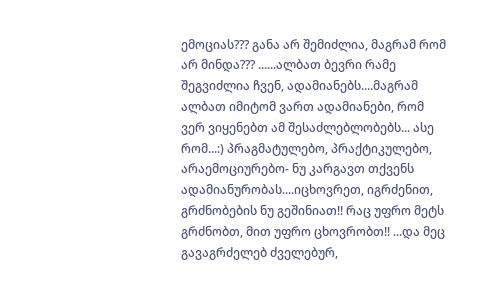ემოციას??? განა არ შემიძლია, მაგრამ რომ არ მინდა??? ......ალბათ ბევრი რამე შეგვიძლია ჩვენ, ადამიანებს....მაგრამ ალბათ იმიტომ ვართ ადამიანები, რომ ვერ ვიყენებთ ამ შესაძლებლობებს... ასე რომ...:) პრაგმატულებო, პრაქტიკულებო, არაემოციურებო- ნუ კარგავთ თქვენს ადამიანურობას....იცხოვრეთ, იგრძენით, გრძნობების ნუ გეშინიათ!! რაც უფრო მეტს გრძნობთ, მით უფრო ცხოვრობთ!! ...და მეც გავაგრძელებ ძველებურ,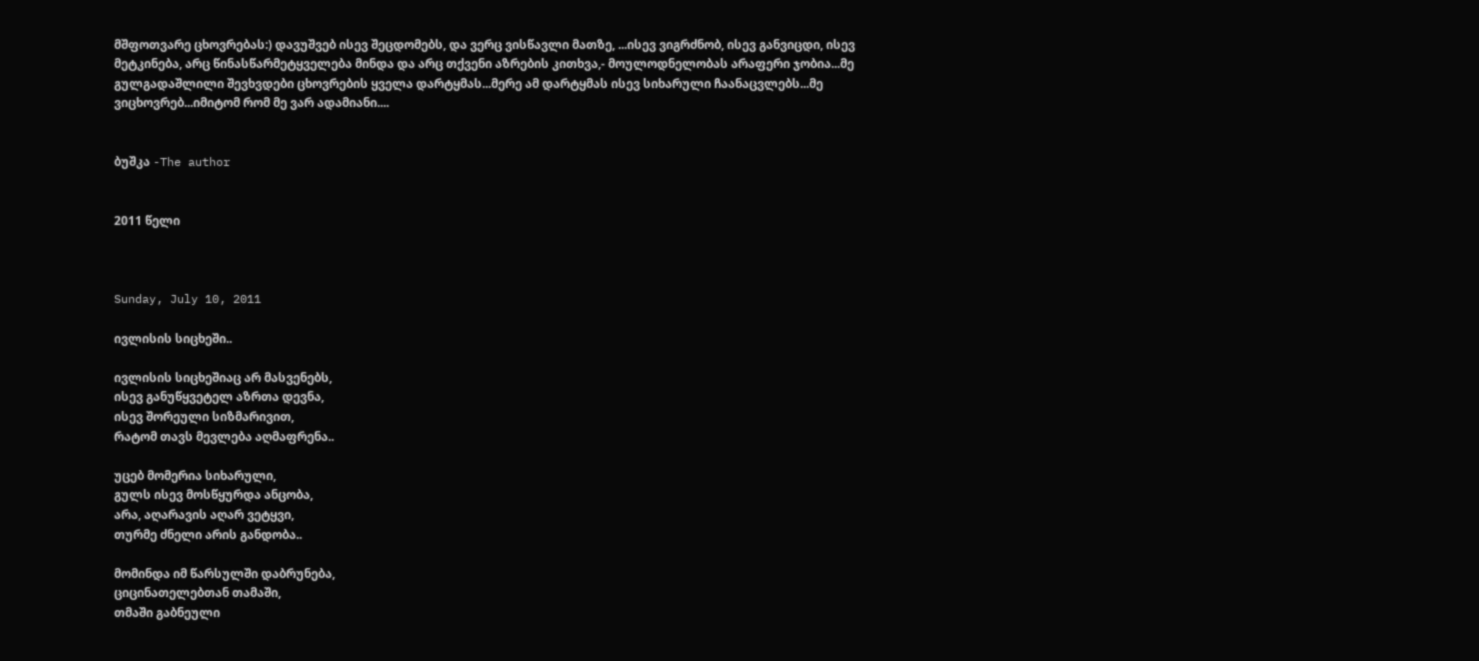მშფოთვარე ცხოვრებას:) დავუშვებ ისევ შეცდომებს, და ვერც ვისწავლი მათზე, ...ისევ ვიგრძნობ, ისევ განვიცდი, ისევ მეტკინება, არც წინასწარმეტყველება მინდა და არც თქვენი აზრების კითხვა,- მოულოდნელობას არაფერი ჯობია...მე გულგადაშლილი შევხვდები ცხოვრების ყველა დარტყმას...მერე ამ დარტყმას ისევ სიხარული ჩაანაცვლებს...მე ვიცხოვრებ...იმიტომ რომ მე ვარ ადამიანი....


ბუშკა -The author


2011 წელი



Sunday, July 10, 2011

ივლისის სიცხეში..

ივლისის სიცხეშიაც არ მასვენებს,
ისევ განუწყვეტელ აზრთა დევნა,
ისევ შორეული სიზმარივით,
რატომ თავს მევლება აღმაფრენა..

უცებ მომერია სიხარული,
გულს ისევ მოსწყურდა ანცობა,
არა, აღარავის აღარ ვეტყვი,
თურმე ძნელი არის განდობა..

მომინდა იმ წარსულში დაბრუნება,
ციცინათელებთან თამაში,
თმაში გაბნეული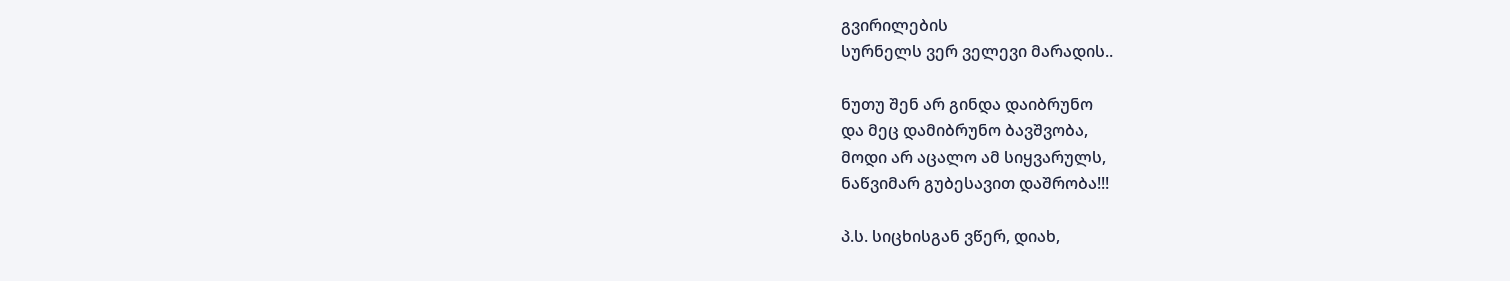გვირილების
სურნელს ვერ ველევი მარადის..

ნუთუ შენ არ გინდა დაიბრუნო
და მეც დამიბრუნო ბავშვობა,
მოდი არ აცალო ამ სიყვარულს,
ნაწვიმარ გუბესავით დაშრობა!!!

პ.ს. სიცხისგან ვწერ, დიახ,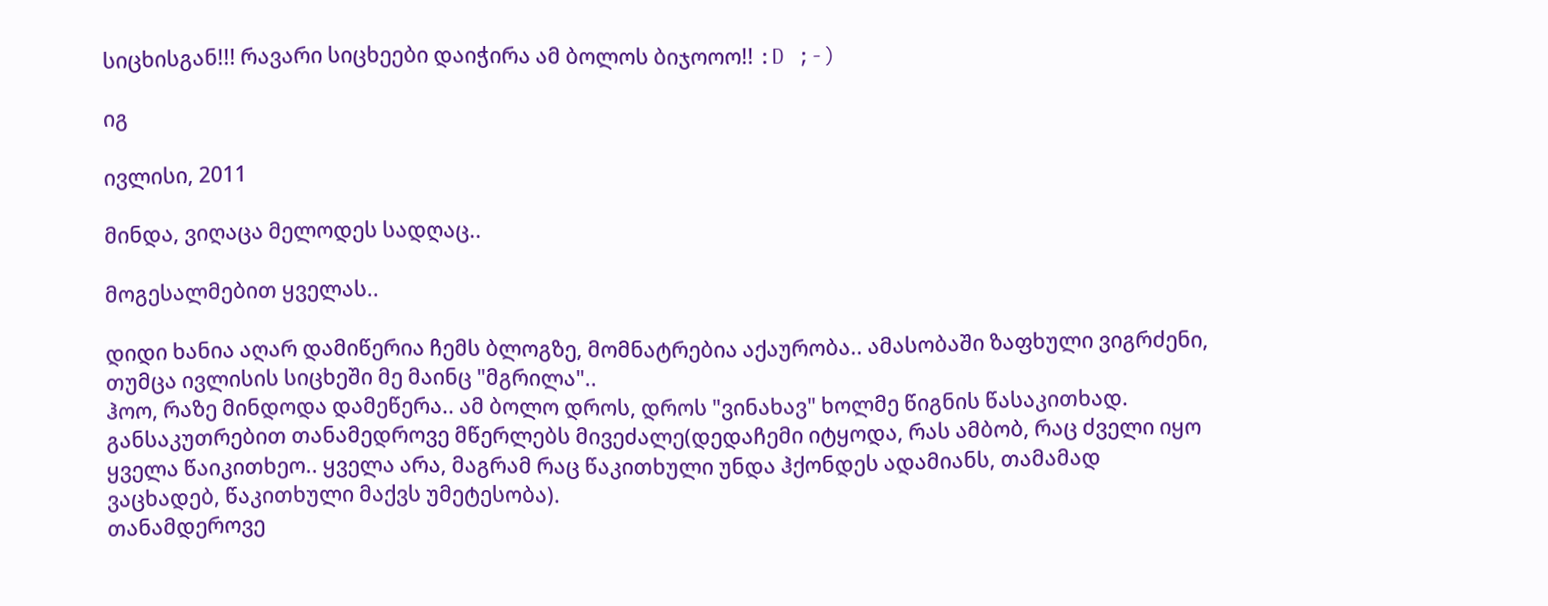სიცხისგან!!! რავარი სიცხეები დაიჭირა ამ ბოლოს ბიჯოოო!! :D ;-)

იგ

ივლისი, 2011

მინდა, ვიღაცა მელოდეს სადღაც..

მოგესალმებით ყველას..

დიდი ხანია აღარ დამიწერია ჩემს ბლოგზე, მომნატრებია აქაურობა.. ამასობაში ზაფხული ვიგრძენი, თუმცა ივლისის სიცხეში მე მაინც "მგრილა"..
ჰოო, რაზე მინდოდა დამეწერა.. ამ ბოლო დროს, დროს "ვინახავ" ხოლმე წიგნის წასაკითხად. განსაკუთრებით თანამედროვე მწერლებს მივეძალე(დედაჩემი იტყოდა, რას ამბობ, რაც ძველი იყო ყველა წაიკითხეო.. ყველა არა, მაგრამ რაც წაკითხული უნდა ჰქონდეს ადამიანს, თამამად ვაცხადებ, წაკითხული მაქვს უმეტესობა).
თანამდეროვე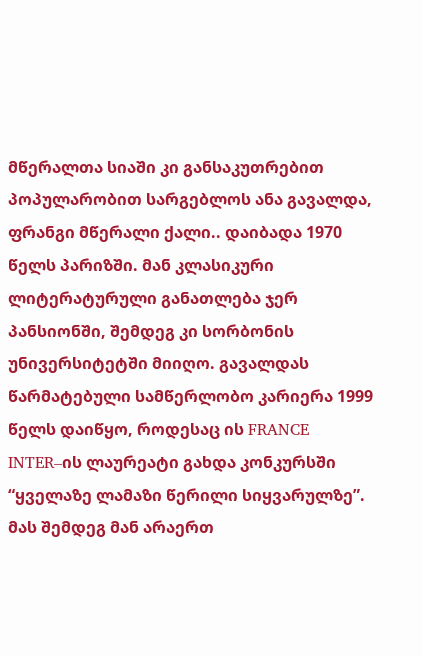მწერალთა სიაში კი განსაკუთრებით პოპულარობით სარგებლოს ანა გავალდა, ფრანგი მწერალი ქალი.. დაიბადა 1970 წელს პარიზში. მან კლასიკური ლიტერატურული განათლება ჯერ პანსიონში, შემდეგ კი სორბონის უნივერსიტეტში მიიღო. გავალდას წარმატებული სამწერლობო კარიერა 1999 წელს დაიწყო, როდესაც ის FRANCE INTER–ის ლაურეატი გახდა კონკურსში “ყველაზე ლამაზი წერილი სიყვარულზე”. მას შემდეგ მან არაერთ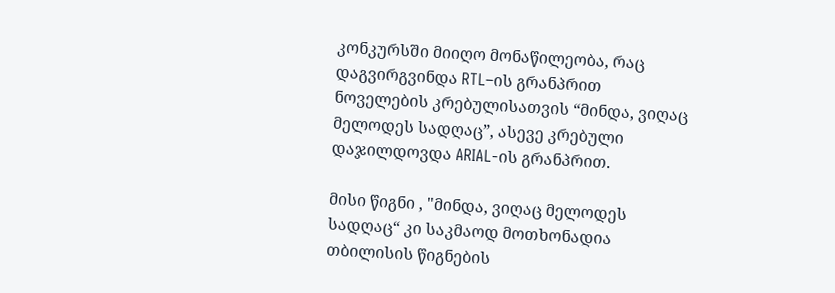კონკურსში მიიღო მონაწილეობა, რაც დაგვირგვინდა RTL–ის გრანპრით ნოველების კრებულისათვის “მინდა, ვიღაც მელოდეს სადღაც”, ასევე კრებული დაჯილდოვდა ARIAL-ის გრანპრით.

მისი წიგნი , "მინდა, ვიღაც მელოდეს სადღაც“ კი საკმაოდ მოთხონადია თბილისის წიგნების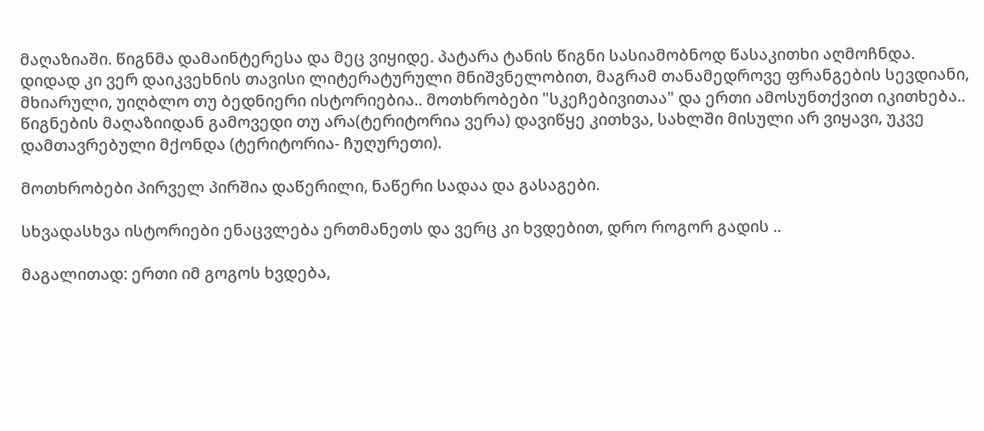მაღაზიაში. წიგნმა დამაინტერესა და მეც ვიყიდე. პატარა ტანის წიგნი სასიამობნოდ წასაკითხი აღმოჩნდა. დიდად კი ვერ დაიკვეხნის თავისი ლიტერატურული მნიშვნელობით, მაგრამ თანამედროვე ფრანგების სევდიანი, მხიარული, უიღბლო თუ ბედნიერი ისტორიებია.. მოთხრობები "სკეჩებივითაა" და ერთი ამოსუნთქვით იკითხება.. წიგნების მაღაზიიდან გამოვედი თუ არა(ტერიტორია ვერა) დავიწყე კითხვა, სახლში მისული არ ვიყავი, უკვე დამთავრებული მქონდა (ტერიტორია- ჩუღურეთი).

მოთხრობები პირველ პირშია დაწერილი, ნაწერი სადაა და გასაგები.

სხვადასხვა ისტორიები ენაცვლება ერთმანეთს და ვერც კი ხვდებით, დრო როგორ გადის ..

მაგალითად: ერთი იმ გოგოს ხვდება,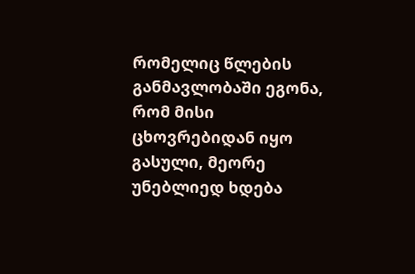რომელიც წლების განმავლობაში ეგონა, რომ მისი ცხოვრებიდან იყო გასული, მეორე უნებლიედ ხდება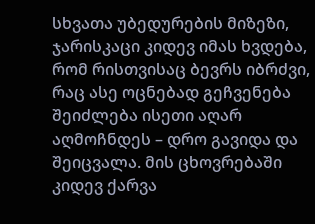სხვათა უბედურების მიზეზი, ჯარისკაცი კიდევ იმას ხვდება, რომ რისთვისაც ბევრს იბრძვი, რაც ასე ოცნებად გეჩვენება შეიძლება ისეთი აღარ აღმოჩნდეს – დრო გავიდა და შეიცვალა. მის ცხოვრებაში კიდევ ქარვა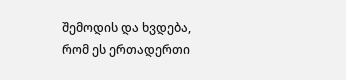შემოდის და ხვდება, რომ ეს ერთადერთი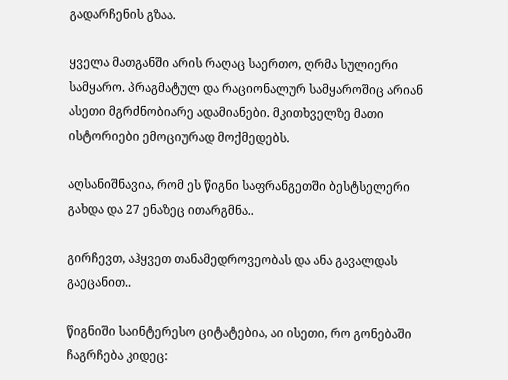გადარჩენის გზაა.

ყველა მათგანში არის რაღაც საერთო, ღრმა სულიერი სამყარო. პრაგმატულ და რაციონალურ სამყაროშიც არიან ასეთი მგრძნობიარე ადამიანები. მკითხველზე მათი ისტორიები ემოციურად მოქმედებს.

აღსანიშნავია, რომ ეს წიგნი საფრანგეთში ბესტსელერი გახდა და 27 ენაზეც ითარგმნა..

გირჩევთ, აჰყვეთ თანამედროვეობას და ანა გავალდას გაეცანით..

წიგნიში საინტერესო ციტატებია, აი ისეთი, რო გონებაში ჩაგრჩება კიდეც: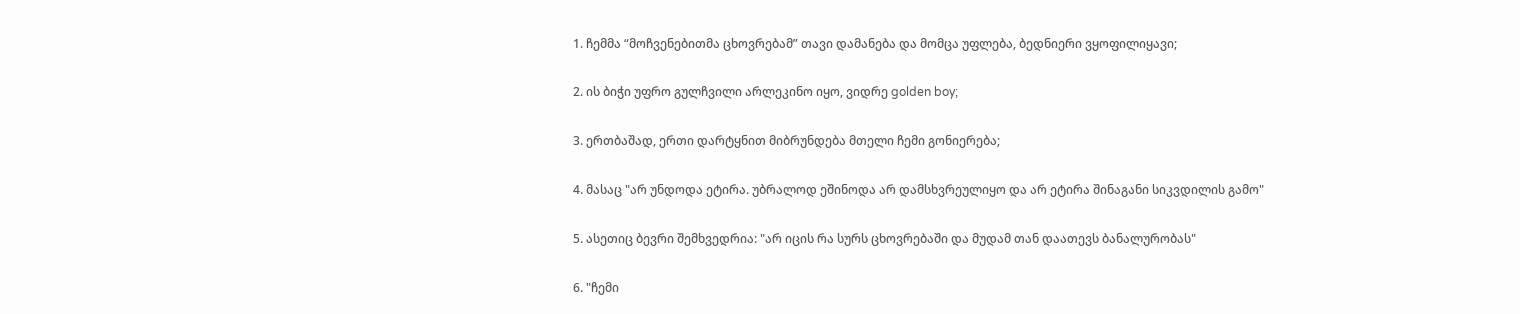1. ჩემმა “მოჩვენებითმა ცხოვრებამ” თავი დამანება და მომცა უფლება, ბედნიერი ვყოფილიყავი;

2. ის ბიჭი უფრო გულჩვილი არლეკინო იყო, ვიდრე golden boy;

3. ერთბაშად, ერთი დარტყნით მიბრუნდება მთელი ჩემი გონიერება;

4. მასაც "არ უნდოდა ეტირა. უბრალოდ ეშინოდა არ დამსხვრეულიყო და არ ეტირა შინაგანი სიკვდილის გამო"

5. ასეთიც ბევრი შემხვედრია: "არ იცის რა სურს ცხოვრებაში და მუდამ თან დაათევს ბანალურობას"

6. "ჩემი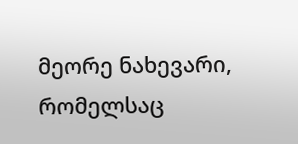მეორე ნახევარი, რომელსაც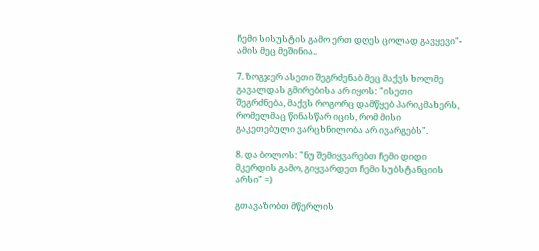ჩემი სისუსტის გამო ერთ დღეს ცოლად გავყევი"- ამის მეც მეშინია..

7. ზოგჯერ ასეთი შეგრძენაბ მეც მაქვს ხოლმე გავალდას გმირებისა არ იყოს: "ისეთი შეგრძნება, მაქვს როგორც დამწყებ პარიკმახერს, რომელმაც წინასწარ იცის, რომ მისი გაკეთებული ვარცხნილობა არ ივარგებს".

8. და ბოლოს: "ნუ შემიყვარებთ ჩემი დიდი მკერდის გამო, გიყვარდეთ ჩემი სუბსტანციის არსი" =)

გთავაზობთ მწერლის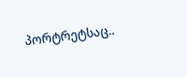პორტრეტსაც..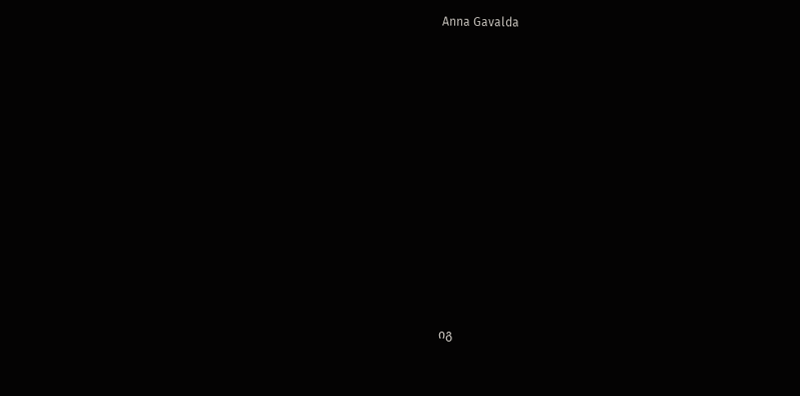Anna Gavalda

















იგ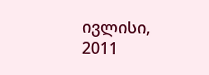ივლისი, 2011